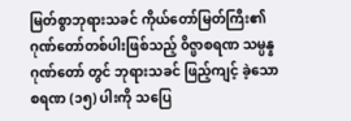မြတ်စွာဘုရားသခင် ကိုယ်တော်မြတ်ကြီး၏ ဂုဏ်တော်တစ်ပါးဖြစ်သည့် ၀ိဇ္ဖာစရဏ သမ္ပန္နဂုဏ်တော် တွင် ဘုရားသခင် ဖြည့်ကျင့် ခဲ့သော စရဏ (၁၅) ပါးကို သပြေ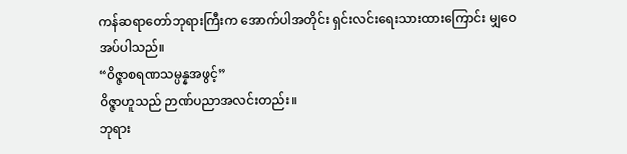ကန်ဆရာတော်ဘုရားကြီးက အောက်ပါအတိုင်း ရှင်းလင်းရေးသားထားကြောင်း မျှဝေအပ်ပါသည်။
“၀ိဇ္ဇာစရဏသမ္ပန္နအဖွင့်”
၀ိဇ္ဇာဟူသည် ဉာဏ်ပညာအလင်းတည်း။
ဘုရား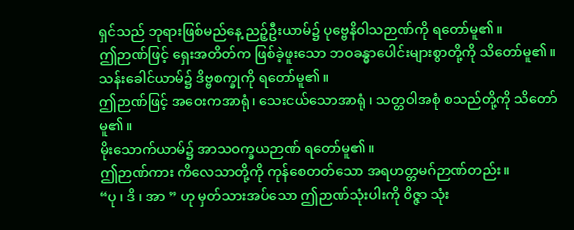ရှင်သည် ဘုရားဖြစ်မည်နေ့ ညဉ့်ဦးယာမ်၌ ပုဗ္ဗေနိ၀ါသဉာဏ်ကို ရတော်မူ၏။
ဤဉာဏ်ဖြင့် ရှေးအတိတ်က ဖြစ်ခဲ့ဖူးသော ဘဝခန္ဓာပေါင်းများစွာတို့ကို သိတော်မူ၏။
သန်းခေါင်ယာမ်၌ ဒိဗ္ဗစက္ခုကို ရတော်မူ၏။
ဤဉာဏ်ဖြင့် အဝေးကအာရုံ၊ သေးငယ်သောအာရုံ ၊ သတ္တဝါအစုံ စသည်တို့ကို သိတော်မူ၏။
မိုးသောက်ယာမ်၌ အာသဝက္ခယဉာဏ် ရတော်မူ၏။
ဤဉာဏ်ကား ကိလေသာတို့ကို ကုန်စေတတ်သော အရဟတ္တမဂ်ဉာဏ်တည်း။
“ပု ၊ ဒိ ၊ အာ ” ဟု မှတ်သားအပ်သော ဤဉာဏ်သုံးပါးကို ၀ိဇ္ဇာ သုံး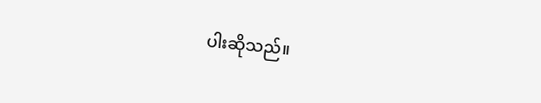ပါးဆိုသည်။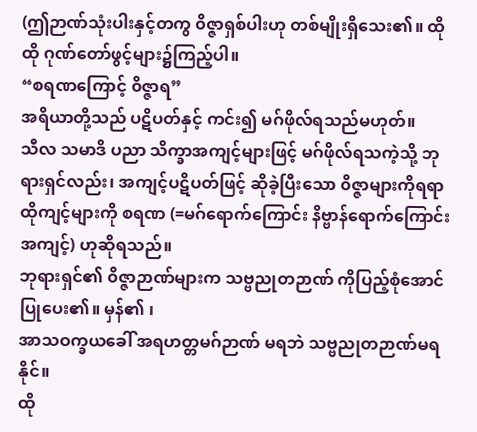(ဤဉာဏ်သုံးပါးနှင့်တကွ ၀ိဇ္ဇာရှစ်ပါးဟု တစ်မျိုးရှိသေး၏။ ထိုထို ဂုဏ်တော်ဖွင့်များ၌ကြည့်ပါ။
“စရဏကြောင့် ၀ိဇ္ဇာရ”
အရိယာတို့သည် ပဋိပတ်နှင့် ကင်း၍ မဂ်ဖိုလ်ရသည်မဟုတ်။
သီလ သမာဒိ ပညာ သိက္ခာအကျင့်များဖြင့် မဂ်ဖိုလ်ရသကဲ့သို့ ဘုရားရှင်လည်း၊ အကျင့်ပဋိပတ်ဖြင့် ဆိုခဲ့ပြီးသော ၀ိဇ္ဇာများကိုရရာ ထိုကျင့်များကို စရဏ (=မဂ်ရောက်ကြောင်း နိဗ္ဗာန်ရောက်ကြောင်း အကျင့်) ဟုဆိုရသည်။
ဘုရားရှင်၏ ၀ိဇ္ဇာဉာဏ်များက သဗ္ဗညုတဉာဏ် ကိုပြည့်စုံအောင်ပြုပေး၏။ မှန်၏ ၊
အာသဝက္ခယခေါ် အရဟတ္တမဂ်ဉာဏ် မရဘဲ သဗ္ဗညုတဉာဏ်မရနိုင်။
ထို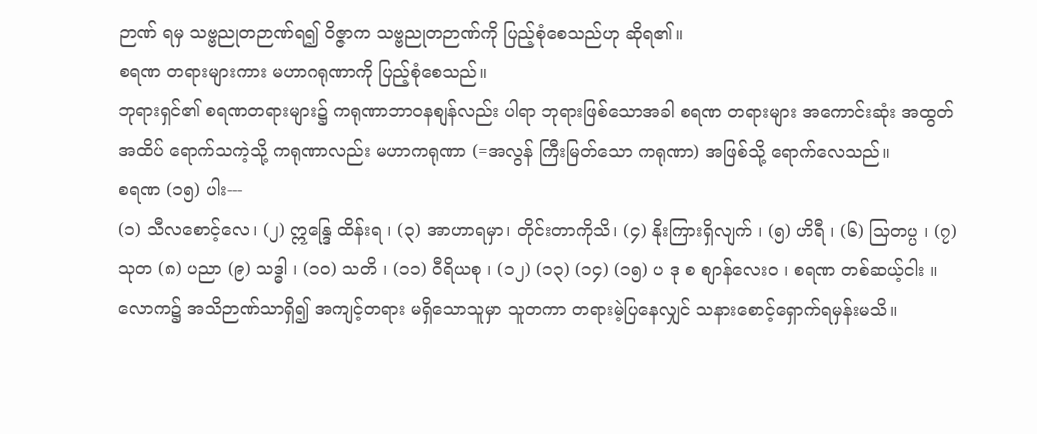ဉာဏ် ရမှ သဗ္ဗညုတဉာဏ်ရ၍ ၀ိဇ္ဇာက သဗ္ဗညုတဉာဏ်ကို ပြည့်စုံစေသည်ဟု ဆိုရ၏။
စရဏ တရားများကား မဟာဂရုဏာကို ပြည့်စုံစေသည်။
ဘုရားရှင်၏ စရဏတရားများ၌ ကရုဏာဘာဝနစျန်လည်း ပါရာ ဘုရားဖြစ်သောအခါ စရဏ တရားများ အကောင်းဆုံး အထွတ် အထိပ် ရောက်သကဲ့သို့ ကရုဏာလည်း မဟာကရုဏာ (=အလွန် ကြီးမြတ်သော ကရုဏာ) အဖြစ်သို့ ရောက်လေသည်။
စရဏ (၁၅) ပါး---
(၁) သီလစောင့်လေ၊ (၂) ဣန္ဒြေ ထိန်းရ ၊ (၃) အာဟာရမှာ၊ တိုင်းတာကိုသိ၊ (၄) နိုးကြားရှိလျက် ၊ (၅) ဟိရီ ၊ (၆) သြတပ္ပ ၊ (၇) သုတ (၈) ပညာ (၉) သဒ္ဓါ ၊ (၁၀) သတိ ၊ (၁၁) ဝီရိယစု ၊ (၁၂) (၁၃) (၁၄) (၁၅) ပ ဒု စ စျာန်လေးဝ ၊ စရဏ တစ်ဆယ့်ငါး ။
လောက၌ အသိဉာဏ်သာရှိ၍ အကျင့်တရား မရှိသောသူမှာ သူတကာ တရားမဲ့ပြနေလျှင် သနားစောင့်ရှောက်ရမှန်းမသိ။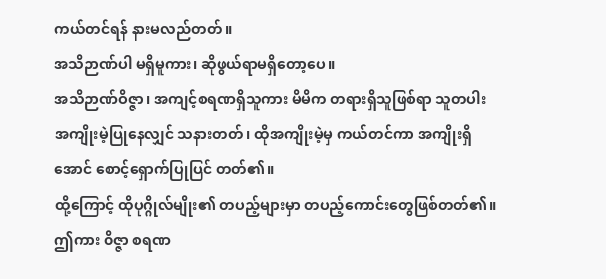ကယ်တင်ရန် နားမလည်တတ်။
အသိဉာဏ်ပါ မရှိမူကား၊ ဆိုဖွယ်ရာမရှိတော့ပေ။
အသိဉာဏ်ဝိဇ္ဇာ၊ အကျင့်စရဏရှိသူကား မိမိက တရားရှိသူဖြစ်ရာ သူတပါး အကျိုးမဲ့ပြုနေလျှင် သနားတတ်၊ ထိုအကျိုးမဲ့မှ ကယ်တင်ကာ အကျိုးရှိအောင် စောင့်ရှောက်ပြုပြင် တတ်၏။
ထို့ကြောင့် ထိုပုဂ္ဂိုလ်မျိုး၏ တပည့်များမှာ တပည့်ကောင်းတွေဖြစ်တတ်၏။
ဤကား ၀ိဇ္ဇာ စရဏ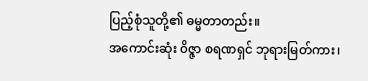ပြည့်စုံသူတို့၏ ဓမ္မတာတည်း။
အကောင်းဆုံး ၀ိဇ္ဇာ စရဏရှင် ဘုရားမြတ်ကား၊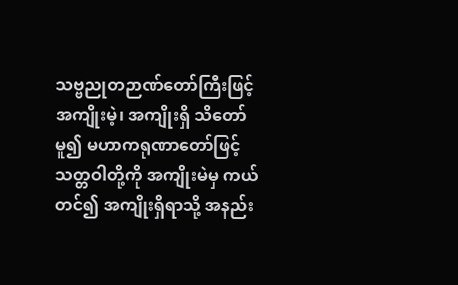သဗ္ဗညုတဉာဏ်တော်ကြီးဖြင့် အကျိုးမဲ့၊ အကျိုးရှိ သိတော်မူ၍ မဟာကရုဏာတော်ဖြင့် သတ္တဝါတို့ကို အကျိုးမဲမှ ကယ်တင်၍ အကျိုးရှိရာသို့ အနည်း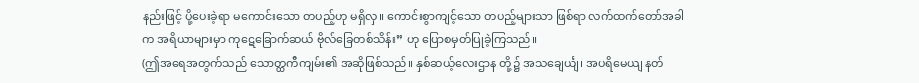နည်းဖြင့် ပို့ပေးခဲ့ရာ မကောင်းသော တပည့်ဟု မရှိလှ။ ကောင်းစွာကျင့်သော တပည့်များသာ ဖြစ်ရာ လက်ထက်တော်အခါက အရိယာများမှာ ကုဋေခြောက်ဆယ် ဗိုလ်ခြေတစ်သိန်း” ဟု ပြောစမှတ်ပြုခဲ့ကြသည်။
(ဤအရေအတွက်သည် သောတ္ထကီကျမ်း၏ အဆိုဖြစ်သည်။ နှစ်ဆယ့်လေးဌာန တို့၌ အသချေင်္ယျ၊ အပရိမေယျ နတ်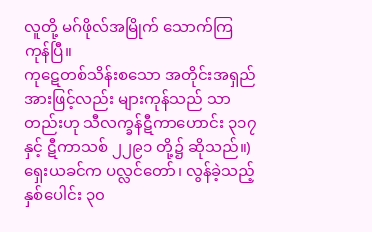လူတို့ မဂ်ဖိုလ်အမြိုက် သောက်ကြ ကုန်ပြီ။
ကုဋေတစ်သိန်းစသော အတိုင်းအရှည် အားဖြင့်လည်း များကုန်သည် သာတည်းဟု သီလက္ခန်ဋီကာဟောင်း ၃၁၇ နှင့် ဋီကာသစ် ၂၂၉၁ တို့၌ ဆိုသည်။)
ရှေးယခင်က ပလ္လင်တော်၊ လွန်ခဲ့သည့် နှစ်ပေါင်း ၃၀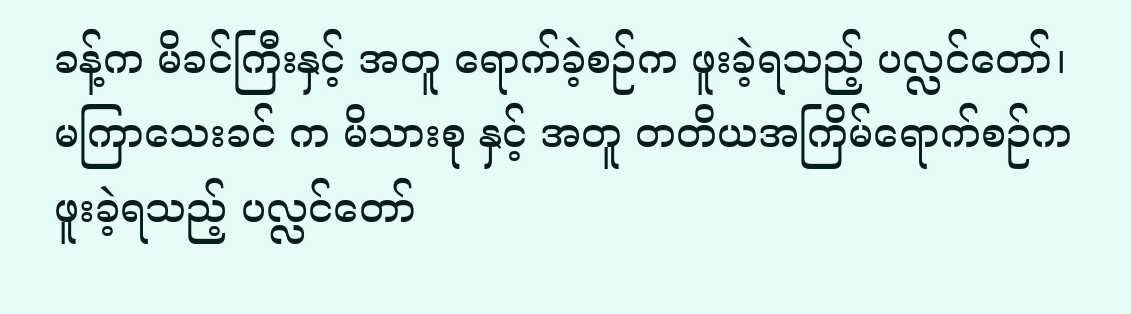ခန့်က မိခင်ကြီးနှင့် အတူ ရောက်ခဲ့စဉ်က ဖူးခဲ့ရသည့် ပလ္လင်တော်၊ မကြာသေးခင် က မိသားစု နှင့် အတူ တတိယအကြိမ်ရောက်စဉ်က ဖူးခဲ့ရသည့် ပလ္လင်တော်